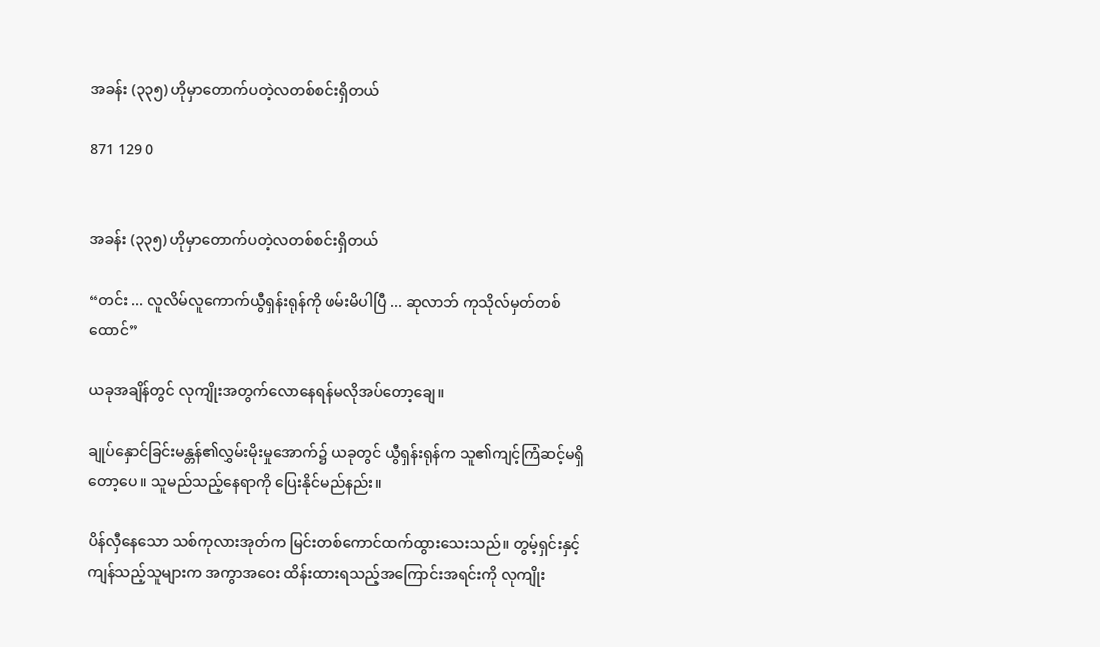အခန်း (၃၃၅) ဟိုမှာတောက်ပတဲ့လတစ်စင်းရှိတယ်

871 129 0


အခန်း (၃၃၅) ဟိုမှာတောက်ပတဲ့လတစ်စင်းရှိတယ်

“တင်း ... လူလိမ်လူကောက်ယွီရှန်းရုန်ကို ဖမ်းမိပါပြီ ... ဆုလာဘ် ကုသိုလ်မှတ်တစ်ထောင်”

ယခုအချိန်တွင် လုကျိုးအတွက်လောနေရန်မလိုအပ်တော့ချေ။

ချုပ်နှောင်ခြင်းမန္တန်၏လွှမ်းမိုးမှုအောက်၌ ယခုတွင် ယွီရှန်းရုန်က သူ၏ကျင့်ကြံဆင့်မရှိတော့ပေ။ သူမည်သည့်နေရာကို ပြေးနိုင်မည်နည်း။

ပိန်လှီနေသော သစ်ကုလားအုတ်က မြင်းတစ်ကောင်ထက်ထွားသေးသည်။ တွမ့်ရှင်းနှင့် ကျန်သည့်သူများက အကွာအဝေး ထိန်းထားရသည့်အကြောင်းအရင်းကို လုကျိုး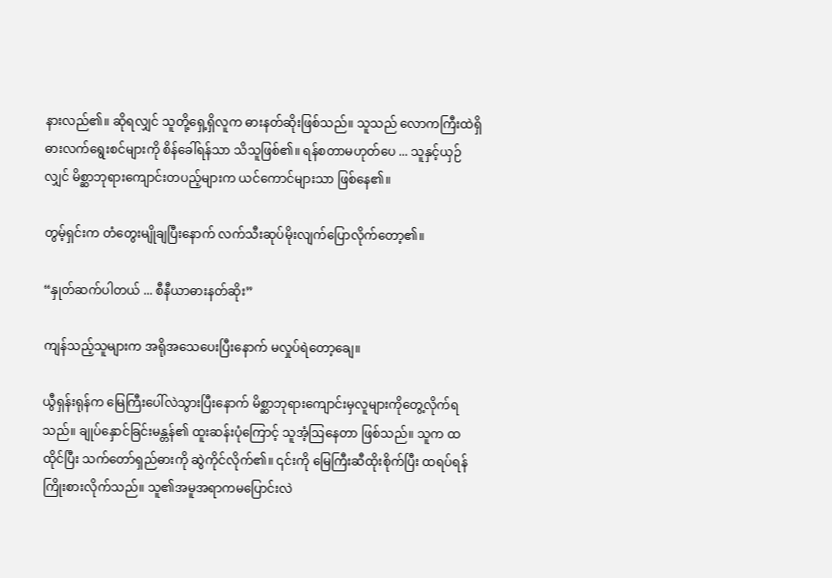နားလည်၏။ ဆိုရလျှင် သူတို့ရှေ့ရှိလူက ဓားနတ်ဆိုးဖြစ်သည်။ သူသည် လောကကြီးထဲရှိဓားလက်ရွေးစင်များကို စိန်ခေါ်ရန်သာ သိသူဖြစ်၏။ ရန်စတာမဟုတ်ပေ ... သူနှင့်ယှဉ်လျှင် မိစ္ဆာဘုရားကျောင်းတပည့်များက ယင်ကောင်များသာ ဖြစ်နေ၏။

တွမ့်ရှင်းက တံတွေးမျိုချပြီးနောက် လက်သီးဆုပ်မိုးလျက်ပြောလိုက်တော့၏။

“နှုတ်ဆက်ပါတယ် ... စီနီယာဓားနတ်ဆိုး”

ကျန်သည့်သူများက အရိုအသေပေးပြီးနောက် မလှုပ်ရဲတော့ချေ။

ယွီရှန်းရုန်က မြေကြီးပေါ်လဲသွားပြီးနောက် မိစ္ဆာဘုရားကျောင်းမှလူများကိုတွေ့လိုက်ရသည်။ ချုပ်နှောင်ခြင်းမန္တန်၏ ထူးဆန်းပုံကြောင့် သူအံ့ဩနေတာ ဖြစ်သည်။ သူက ထထိုင်ပြီး သက်တော်ရှည်ဓားကို ဆွဲကိုင်လိုက်၏။ ၎င်းကို မြေကြီးဆီထိုးစိုက်ပြီး ထရပ်ရန်ကြိုးစားလိုက်သည်။ သူ၏အမူအ‌ရာကမပြောင်းလဲ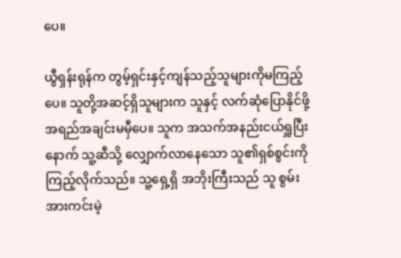ပေ။

ယွီရှန်းရုန်က တွမ့်ရှင်းနှင့်ကျန်သည့်သူများကိုမကြည့်ပေ။ သူတို့အဆင့်ရှိသူများက သူနှင့် လက်ဆုံပြောနိုင်ဖို့ အရည်အချင်းမမှီပေ။ သူက အသက်အနည်းငယ်ရှူပြီးနောက် သူ့ဆီသို့ လျှောက်လာနေသော သူ၏ရှစ်စွင်းကို ကြည့်လိုက်သည်။ သူ့ရှေ့ရှိ အဘိုးကြီးသည် သူ စွမ်းအားကင်းမဲ့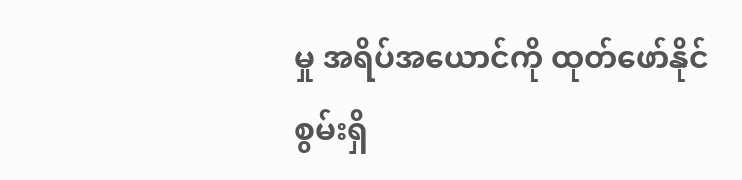မှု အရိပ်အယောင်ကို ထုတ်ဖော်နိုင်စွမ်းရှိ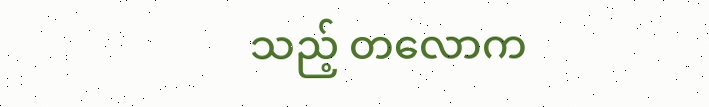သည့် တလောက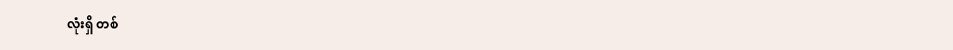လုံးရှိ တစ်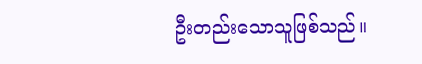ဦးတည်းသောသူဖြစ်သည်။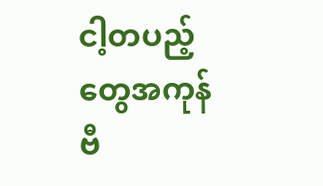ငါ့တပည့်တွေအကုန် ဗီ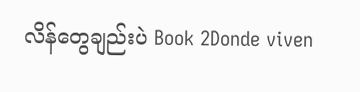လိန်တွေချည်းပဲ Book 2Donde viven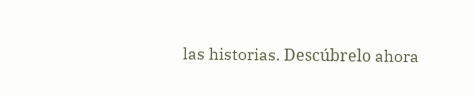las historias. Descúbrelo ahora